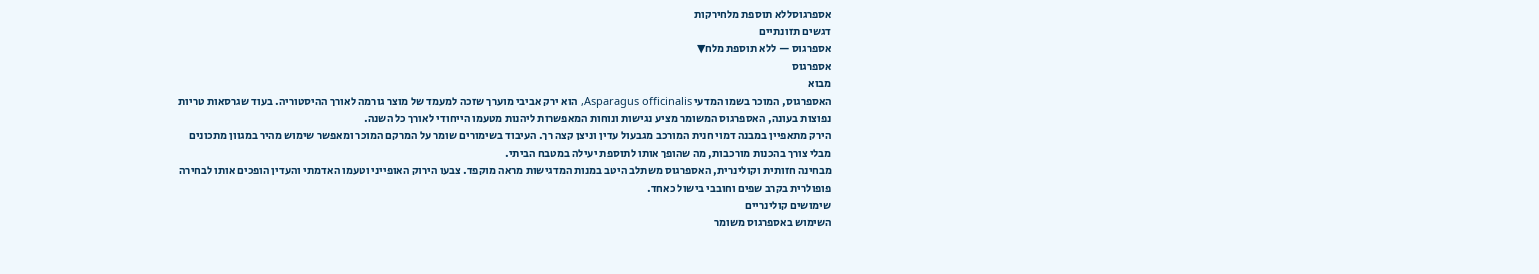אספרגוסללא תוספת מלחירקות
דגשים תזונתיים
אספרגוס — ללא תוספת מלח▼
אספרגוס
מבוא
האספרגוס, המוכר בשמו המדעי Asparagus officinalis, הוא ירק אביבי מוערך שזכה למעמד של מוצר גורמה לאורך ההיסטוריה. בעוד שגרסאות טריות נפוצות בעונה, האספרגוס המשומר מציע נגישות ונוחות המאפשרות ליהנות מטעמו הייחודי לאורך כל השנה.
הירק מתאפיין במבנה דמוי חנית המורכב מגבעול עדין וניצן קצה רך. העיבוד בשימורים שומר על המרקם המוכר ומאפשר שימוש מהיר במגוון מתכונים מבלי צורך בהכנות מורכבות, מה שהופך אותו לתוספת יעילה במטבח הביתי.
מבחינה חזותית וקולינרית, האספרגוס משתלב היטב במנות המדגישות מראה מוקפד. צבעו הירוק האופייני וטעמו האדמתי והעדין הופכים אותו לבחירה פופולרית בקרב שפים וחובבי בישול כאחד.
שימושים קולינריים
השימוש באספרגוס משומר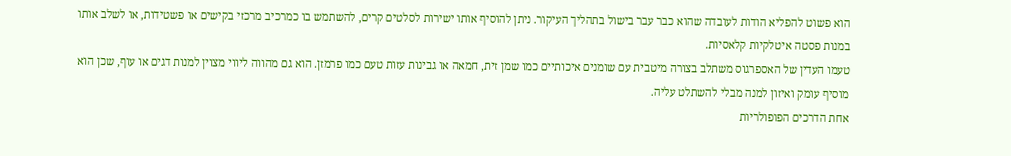הוא פשוט להפליא הודות לעובדה שהוא כבר עבר בישול בתהליך העיקור. ניתן להוסיף אותו ישירות לסלטים קרים, להשתמש בו כמרכיב מרכזי בקישים או פשטידות, או לשלב אותו במנות פסטה איטלקיות קלאסיות.
טעמו העדין של האספרגוס משתלב בצורה מיטבית עם שומנים איכותיים כמו שמן זית, חמאה או גבינות עזות טעם כמו פרמזן. הוא גם מהווה ליווי מצוין למנות דגים או עוף, שכן הוא מוסיף עומק ואיזון למנה מבלי להשתלט עליה.
אחת הדרכים הפופולריות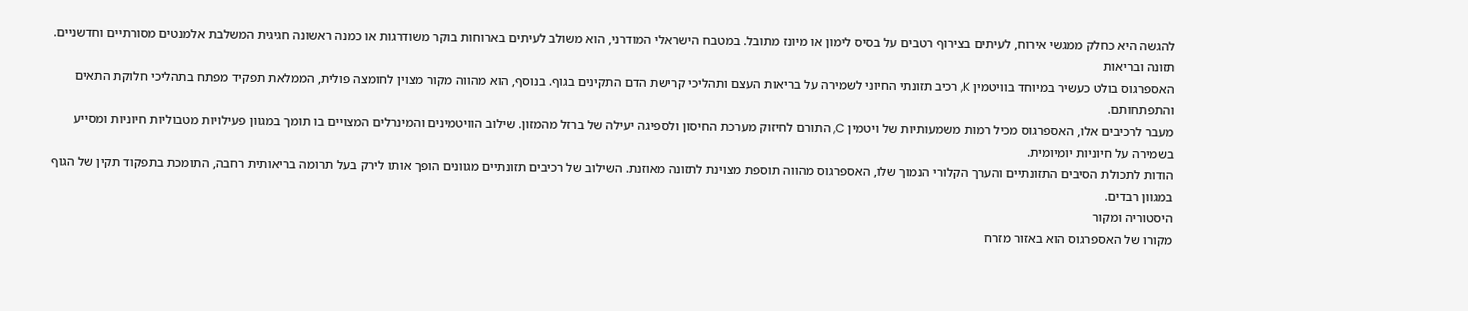להגשה היא כחלק ממגשי אירוח, לעיתים בצירוף רטבים על בסיס לימון או מיונז מתובל. במטבח הישראלי המודרני, הוא משולב לעיתים בארוחות בוקר משודרגות או כמנה ראשונה חגיגית המשלבת אלמנטים מסורתיים וחדשניים.
תזונה ובריאות
האספרגוס בולט כעשיר במיוחד בוויטמין K, רכיב תזונתי החיוני לשמירה על בריאות העצם ותהליכי קרישת הדם התקינים בגוף. בנוסף, הוא מהווה מקור מצוין לחומצה פולית, הממלאת תפקיד מפתח בתהליכי חלוקת התאים והתפתחותם.
מעבר לרכיבים אלו, האספרגוס מכיל רמות משמעותיות של ויטמין C, התורם לחיזוק מערכת החיסון ולספיגה יעילה של ברזל מהמזון. שילוב הוויטמינים והמינרלים המצויים בו תומך במגוון פעילויות מטבוליות חיוניות ומסייע בשמירה על חיוניות יומיומית.
הודות לתכולת הסיבים התזונתיים והערך הקלורי הנמוך שלו, האספרגוס מהווה תוספת מצוינת לתזונה מאוזנת. השילוב של רכיבים תזונתיים מגוונים הופך אותו לירק בעל תרומה בריאותית רחבה, התומכת בתפקוד תקין של הגוף במגוון רבדים.
היסטוריה ומקור
מקורו של האספרגוס הוא באזור מזרח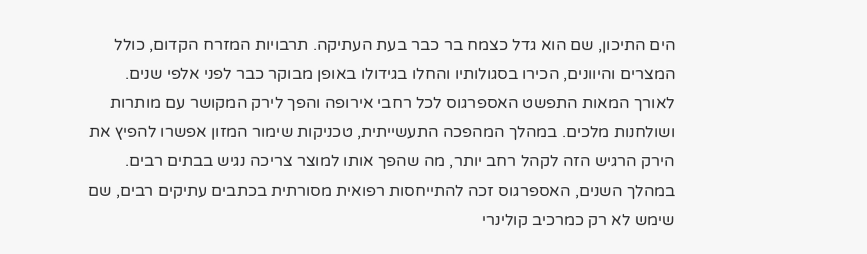הים התיכון, שם הוא גדל כצמח בר כבר בעת העתיקה. תרבויות המזרח הקדום, כולל המצרים והיוונים, הכירו בסגולותיו והחלו בגידולו באופן מבוקר כבר לפני אלפי שנים.
לאורך המאות התפשט האספרגוס לכל רחבי אירופה והפך לירק המקושר עם מותרות ושולחנות מלכים. במהלך המהפכה התעשייתית, טכניקות שימור המזון אפשרו להפיץ את הירק הרגיש הזה לקהל רחב יותר, מה שהפך אותו למוצר צריכה נגיש בבתים רבים.
במהלך השנים, האספרגוס זכה להתייחסות רפואית מסורתית בכתבים עתיקים רבים, שם שימש לא רק כמרכיב קולינרי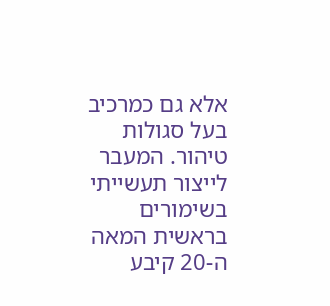אלא גם כמרכיב בעל סגולות טיהור. המעבר לייצור תעשייתי בשימורים בראשית המאה ה-20 קיבע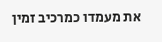את מעמדו כמרכיב זמין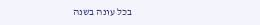בכל עונה בשנה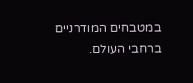במטבחים המודרניים ברחבי העולם.